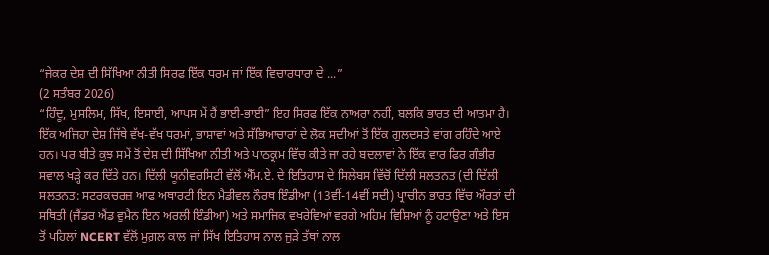“ਜੇਕਰ ਦੇਸ਼ ਦੀ ਸਿੱਖਿਆ ਨੀਤੀ ਸਿਰਫ ਇੱਕ ਧਰਮ ਜਾਂ ਇੱਕ ਵਿਚਾਰਧਾਰਾ ਦੇ ...”
(2 ਸਤੰਬਰ 2026)
“ਹਿੰਦੂ, ਮੁਸਲਿਮ, ਸਿੱਖ, ਇਸਾਈ, ਆਪਸ ਮੇਂ ਹੈਂ ਭਾਈ-ਭਾਈ” ਇਹ ਸਿਰਫ ਇੱਕ ਨਾਅਰਾ ਨਹੀਂ, ਬਲਕਿ ਭਾਰਤ ਦੀ ਆਤਮਾ ਹੈ। ਇੱਕ ਅਜਿਹਾ ਦੇਸ਼ ਜਿੱਥੇ ਵੱਖ-ਵੱਖ ਧਰਮਾਂ, ਭਾਸ਼ਾਵਾਂ ਅਤੇ ਸੱਭਿਆਚਾਰਾਂ ਦੇ ਲੋਕ ਸਦੀਆਂ ਤੋਂ ਇੱਕ ਗੁਲਦਸਤੇ ਵਾਂਗ ਰਹਿੰਦੇ ਆਏ ਹਨ। ਪਰ ਬੀਤੇ ਕੁਝ ਸਮੇਂ ਤੋਂ ਦੇਸ਼ ਦੀ ਸਿੱਖਿਆ ਨੀਤੀ ਅਤੇ ਪਾਠਕ੍ਰਮ ਵਿੱਚ ਕੀਤੇ ਜਾ ਰਹੇ ਬਦਲਾਵਾਂ ਨੇ ਇੱਕ ਵਾਰ ਫਿਰ ਗੰਭੀਰ ਸਵਾਲ ਖੜ੍ਹੇ ਕਰ ਦਿੱਤੇ ਹਨ। ਦਿੱਲੀ ਯੂਨੀਵਰਸਿਟੀ ਵੱਲੋਂ ਐੱਮ.ਏ. ਦੇ ਇਤਿਹਾਸ ਦੇ ਸਿਲੇਬਸ ਵਿੱਚੋਂ ਦਿੱਲੀ ਸਲਤਨਤ (ਦੀ ਦਿੱਲੀ ਸਲਤਨਤ: ਸਟਰਕਚਰਜ਼ ਆਫ ਅਥਾਰਟੀ ਇਨ ਮੈਡੀਵਲ ਨੌਰਥ ਇੰਡੀਆ (13ਵੀਂ-14ਵੀਂ ਸਦੀ) ਪ੍ਰਾਚੀਨ ਭਾਰਤ ਵਿੱਚ ਔਰਤਾਂ ਦੀ ਸਥਿਤੀ (ਜੈਂਡਰ ਐਂਡ ਵੁਮੈਨ ਇਨ ਅਰਲੀ ਇੰਡੀਆ) ਅਤੇ ਸਮਾਜਿਕ ਵਖਰੇਵਿਆਂ ਵਰਗੇ ਅਹਿਮ ਵਿਸ਼ਿਆਂ ਨੂੰ ਹਟਾਉਣਾ ਅਤੇ ਇਸ ਤੋਂ ਪਹਿਲਾਂ NCERT ਵੱਲੋਂ ਮੁਗ਼ਲ ਕਾਲ ਜਾਂ ਸਿੱਖ ਇਤਿਹਾਸ ਨਾਲ ਜੁੜੇ ਤੱਥਾਂ ਨਾਲ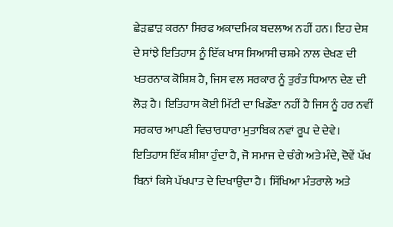ਛੇੜਛਾੜ ਕਰਨਾ ਸਿਰਫ ਅਕਾਦਮਿਕ ਬਦਲਾਅ ਨਹੀਂ ਹਨ। ਇਹ ਦੇਸ਼ ਦੇ ਸਾਂਝੇ ਇਤਿਹਾਸ ਨੂੰ ਇੱਕ ਖਾਸ ਸਿਆਸੀ ਚਸ਼ਮੇ ਨਾਲ ਦੇਖਣ ਦੀ ਖਤਰਨਾਕ ਕੋਸ਼ਿਸ਼ ਹੈ, ਜਿਸ ਵਲ ਸਰਕਾਰ ਨੂੰ ਤੁਰੰਤ ਧਿਆਨ ਦੇਣ ਦੀ ਲੋੜ ਹੈ। ਇਤਿਹਾਸ ਕੋਈ ਮਿੱਟੀ ਦਾ ਖਿਡੌਣਾ ਨਹੀਂ ਹੈ ਜਿਸ ਨੂੰ ਹਰ ਨਵੀਂ ਸਰਕਾਰ ਆਪਣੀ ਵਿਚਾਰਧਾਰਾ ਮੁਤਾਬਿਕ ਨਵਾਂ ਰੂਪ ਦੇ ਦੇਵੇ। ਇਤਿਹਾਸ ਇੱਕ ਸ਼ੀਸ਼ਾ ਹੁੰਦਾ ਹੈ, ਜੋ ਸਮਾਜ ਦੇ ਚੰਗੇ ਅਤੇ ਮੰਦੇ, ਦੋਵੇਂ ਪੱਖ ਬਿਨਾਂ ਕਿਸੇ ਪੱਖਪਾਤ ਦੇ ਦਿਖਾਉਂਦਾ ਹੈ। ਸਿੱਖਿਆ ਮੰਤਰਾਲੇ ਅਤੇ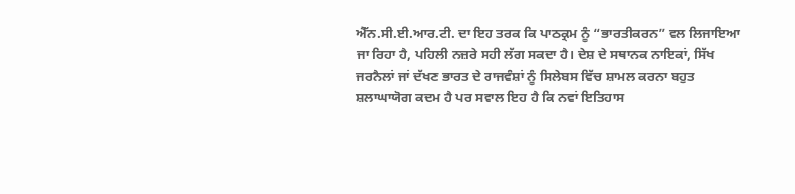ਐੱਨ.ਸੀ.ਈ.ਆਰ.ਟੀ. ਦਾ ਇਹ ਤਰਕ ਕਿ ਪਾਠਕ੍ਰਮ ਨੂੰ “ਭਾਰਤੀਕਰਨ” ਵਲ ਲਿਜਾਇਆ ਜਾ ਰਿਹਾ ਹੈ, ਪਹਿਲੀ ਨਜ਼ਰੇ ਸਹੀ ਲੱਗ ਸਕਦਾ ਹੈ। ਦੇਸ਼ ਦੇ ਸਥਾਨਕ ਨਾਇਕਾਂ, ਸਿੱਖ ਜਰਨੈਲਾਂ ਜਾਂ ਦੱਖਣ ਭਾਰਤ ਦੇ ਰਾਜਵੰਸ਼ਾਂ ਨੂੰ ਸਿਲੇਬਸ ਵਿੱਚ ਸ਼ਾਮਲ ਕਰਨਾ ਬਹੁਤ ਸ਼ਲਾਘਾਯੋਗ ਕਦਮ ਹੈ ਪਰ ਸਵਾਲ ਇਹ ਹੈ ਕਿ ਨਵਾਂ ਇਤਿਹਾਸ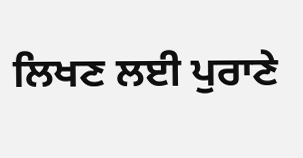ਲਿਖਣ ਲਈ ਪੁਰਾਣੇ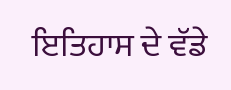ਇਤਿਹਾਸ ਦੇ ਵੱਡੇ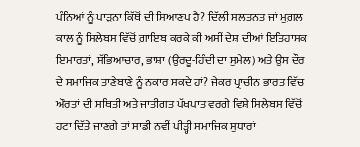ਪੰਨਿਆਂ ਨੂੰ ਪਾੜਨਾ ਕਿੱਥੋਂ ਦੀ ਸਿਆਣਪ ਹੈ? ਦਿੱਲੀ ਸਲਤਨਤ ਜਾਂ ਮੁਗ਼ਲ ਕਾਲ ਨੂੰ ਸਿਲੇਬਸ ਵਿੱਚੋਂ ਗ਼ਾਇਬ ਕਰਕੇ ਕੀ ਅਸੀਂ ਦੇਸ਼ ਦੀਆਂ ਇਤਿਹਾਸਕ ਇਮਾਰਤਾਂ, ਸੱਭਿਆਚਾਰ, ਭਾਸ਼ਾ (ਉਰਦੂ-ਹਿੰਦੀ ਦਾ ਸੁਮੇਲ) ਅਤੇ ਉਸ ਦੌਰ ਦੇ ਸਮਾਜਿਕ ਤਾਣੇਬਾਣੇ ਨੂੰ ਨਕਾਰ ਸਕਦੇ ਹਾਂ? ਜੇਕਰ ਪ੍ਰਾਚੀਨ ਭਾਰਤ ਵਿੱਚ ਔਰਤਾਂ ਦੀ ਸਥਿਤੀ ਅਤੇ ਜਾਤੀਗਤ ਪੱਖਪਾਤ ਵਰਗੇ ਵਿਸ਼ੇ ਸਿਲੇਬਸ ਵਿੱਚੋਂ ਹਟਾ ਦਿੱਤੇ ਜਾਣਗੇ ਤਾਂ ਸਾਡੀ ਨਵੀਂ ਪੀੜ੍ਹੀ ਸਮਾਜਿਕ ਸੁਧਾਰਾਂ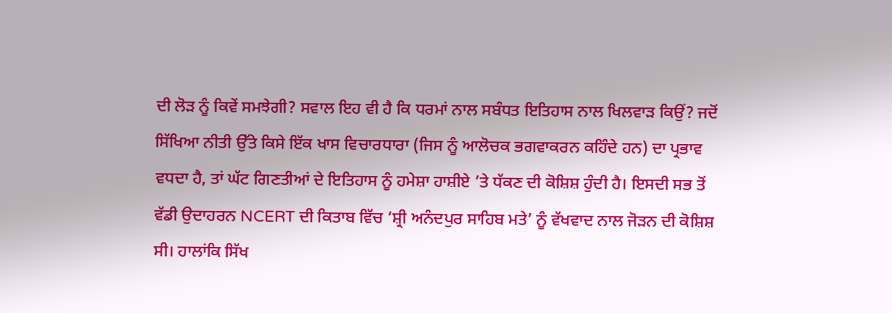ਦੀ ਲੋੜ ਨੂੰ ਕਿਵੇਂ ਸਮਝੇਗੀ? ਸਵਾਲ ਇਹ ਵੀ ਹੈ ਕਿ ਧਰਮਾਂ ਨਾਲ ਸਬੰਧਤ ਇਤਿਹਾਸ ਨਾਲ ਖਿਲਵਾੜ ਕਿਉਂ? ਜਦੋਂ ਸਿੱਖਿਆ ਨੀਤੀ ਉੱਤੇ ਕਿਸੇ ਇੱਕ ਖਾਸ ਵਿਚਾਰਧਾਰਾ (ਜਿਸ ਨੂੰ ਆਲੋਚਕ ਭਗਵਾਕਰਨ ਕਹਿੰਦੇ ਹਨ) ਦਾ ਪ੍ਰਭਾਵ ਵਧਦਾ ਹੈ, ਤਾਂ ਘੱਟ ਗਿਣਤੀਆਂ ਦੇ ਇਤਿਹਾਸ ਨੂੰ ਹਮੇਸ਼ਾ ਹਾਸ਼ੀਏ ’ਤੇ ਧੱਕਣ ਦੀ ਕੋਸ਼ਿਸ਼ ਹੁੰਦੀ ਹੈ। ਇਸਦੀ ਸਭ ਤੋਂ ਵੱਡੀ ਉਦਾਹਰਨ NCERT ਦੀ ਕਿਤਾਬ ਵਿੱਚ ‘ਸ਼੍ਰੀ ਅਨੰਦਪੁਰ ਸਾਹਿਬ ਮਤੇ’ ਨੂੰ ਵੱਖਵਾਦ ਨਾਲ ਜੋੜਨ ਦੀ ਕੋਸ਼ਿਸ਼ ਸੀ। ਹਾਲਾਂਕਿ ਸਿੱਖ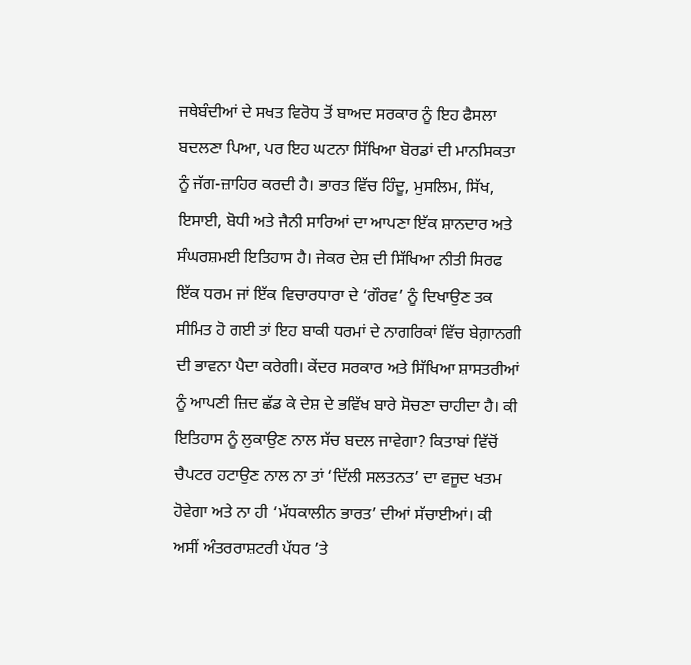ਜਥੇਬੰਦੀਆਂ ਦੇ ਸਖਤ ਵਿਰੋਧ ਤੋਂ ਬਾਅਦ ਸਰਕਾਰ ਨੂੰ ਇਹ ਫੈਸਲਾ ਬਦਲਣਾ ਪਿਆ, ਪਰ ਇਹ ਘਟਨਾ ਸਿੱਖਿਆ ਬੋਰਡਾਂ ਦੀ ਮਾਨਸਿਕਤਾ ਨੂੰ ਜੱਗ-ਜ਼ਾਹਿਰ ਕਰਦੀ ਹੈ। ਭਾਰਤ ਵਿੱਚ ਹਿੰਦੂ, ਮੁਸਲਿਮ, ਸਿੱਖ, ਇਸਾਈ, ਬੋਧੀ ਅਤੇ ਜੈਨੀ ਸਾਰਿਆਂ ਦਾ ਆਪਣਾ ਇੱਕ ਸ਼ਾਨਦਾਰ ਅਤੇ ਸੰਘਰਸ਼ਮਈ ਇਤਿਹਾਸ ਹੈ। ਜੇਕਰ ਦੇਸ਼ ਦੀ ਸਿੱਖਿਆ ਨੀਤੀ ਸਿਰਫ ਇੱਕ ਧਰਮ ਜਾਂ ਇੱਕ ਵਿਚਾਰਧਾਰਾ ਦੇ ‘ਗੌਰਵ’ ਨੂੰ ਦਿਖਾਉਣ ਤਕ ਸੀਮਿਤ ਹੋ ਗਈ ਤਾਂ ਇਹ ਬਾਕੀ ਧਰਮਾਂ ਦੇ ਨਾਗਰਿਕਾਂ ਵਿੱਚ ਬੇਗ਼ਾਨਗੀ ਦੀ ਭਾਵਨਾ ਪੈਦਾ ਕਰੇਗੀ। ਕੇਂਦਰ ਸਰਕਾਰ ਅਤੇ ਸਿੱਖਿਆ ਸ਼ਾਸਤਰੀਆਂ ਨੂੰ ਆਪਣੀ ਜ਼ਿਦ ਛੱਡ ਕੇ ਦੇਸ਼ ਦੇ ਭਵਿੱਖ ਬਾਰੇ ਸੋਚਣਾ ਚਾਹੀਦਾ ਹੈ। ਕੀ ਇਤਿਹਾਸ ਨੂੰ ਲੁਕਾਉਣ ਨਾਲ ਸੱਚ ਬਦਲ ਜਾਵੇਗਾ? ਕਿਤਾਬਾਂ ਵਿੱਚੋਂ ਚੈਪਟਰ ਹਟਾਉਣ ਨਾਲ ਨਾ ਤਾਂ ‘ਦਿੱਲੀ ਸਲਤਨਤ’ ਦਾ ਵਜੂਦ ਖਤਮ ਹੋਵੇਗਾ ਅਤੇ ਨਾ ਹੀ ‘ਮੱਧਕਾਲੀਨ ਭਾਰਤ’ ਦੀਆਂ ਸੱਚਾਈਆਂ। ਕੀ ਅਸੀਂ ਅੰਤਰਰਾਸ਼ਟਰੀ ਪੱਧਰ ’ਤੇ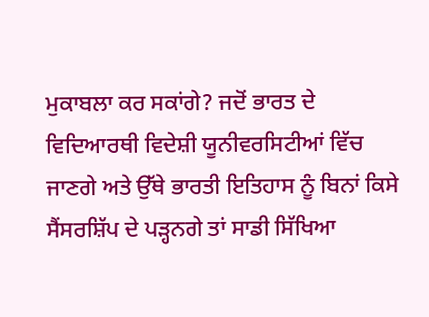ਮੁਕਾਬਲਾ ਕਰ ਸਕਾਂਗੇ? ਜਦੋਂ ਭਾਰਤ ਦੇ ਵਿਦਿਆਰਥੀ ਵਿਦੇਸ਼ੀ ਯੂਨੀਵਰਸਿਟੀਆਂ ਵਿੱਚ ਜਾਣਗੇ ਅਤੇ ਉੱਥੇ ਭਾਰਤੀ ਇਤਿਹਾਸ ਨੂੰ ਬਿਨਾਂ ਕਿਸੇ ਸੈਂਸਰਸ਼ਿੱਪ ਦੇ ਪੜ੍ਹਨਗੇ ਤਾਂ ਸਾਡੀ ਸਿੱਖਿਆ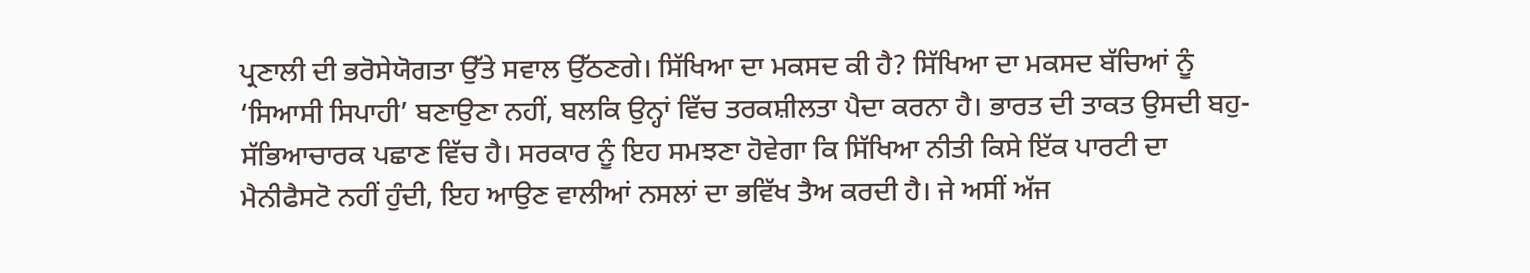ਪ੍ਰਣਾਲੀ ਦੀ ਭਰੋਸੇਯੋਗਤਾ ਉੱਤੇ ਸਵਾਲ ਉੱਠਣਗੇ। ਸਿੱਖਿਆ ਦਾ ਮਕਸਦ ਕੀ ਹੈ? ਸਿੱਖਿਆ ਦਾ ਮਕਸਦ ਬੱਚਿਆਂ ਨੂੰ ‘ਸਿਆਸੀ ਸਿਪਾਹੀ’ ਬਣਾਉਣਾ ਨਹੀਂ, ਬਲਕਿ ਉਨ੍ਹਾਂ ਵਿੱਚ ਤਰਕਸ਼ੀਲਤਾ ਪੈਦਾ ਕਰਨਾ ਹੈ। ਭਾਰਤ ਦੀ ਤਾਕਤ ਉਸਦੀ ਬਹੁ-ਸੱਭਿਆਚਾਰਕ ਪਛਾਣ ਵਿੱਚ ਹੈ। ਸਰਕਾਰ ਨੂੰ ਇਹ ਸਮਝਣਾ ਹੋਵੇਗਾ ਕਿ ਸਿੱਖਿਆ ਨੀਤੀ ਕਿਸੇ ਇੱਕ ਪਾਰਟੀ ਦਾ ਮੈਨੀਫੈਸਟੋ ਨਹੀਂ ਹੁੰਦੀ, ਇਹ ਆਉਣ ਵਾਲੀਆਂ ਨਸਲਾਂ ਦਾ ਭਵਿੱਖ ਤੈਅ ਕਰਦੀ ਹੈ। ਜੇ ਅਸੀਂ ਅੱਜ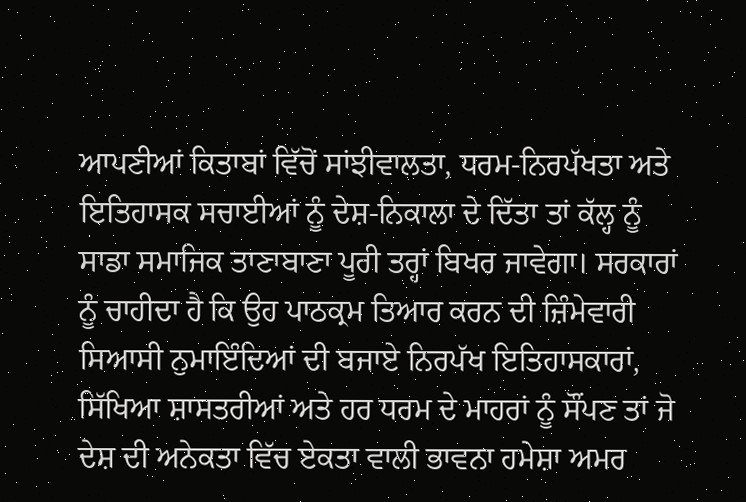ਆਪਣੀਆਂ ਕਿਤਾਬਾਂ ਵਿੱਚੋਂ ਸਾਂਝੀਵਾਲਤਾ, ਧਰਮ-ਨਿਰਪੱਖਤਾ ਅਤੇ ਇਤਿਹਾਸਕ ਸਚਾਈਆਂ ਨੂੰ ਦੇਸ਼-ਨਿਕਾਲਾ ਦੇ ਦਿੱਤਾ ਤਾਂ ਕੱਲ੍ਹ ਨੂੰ ਸਾਡਾ ਸਮਾਜਿਕ ਤਾਣਾਬਾਣਾ ਪੂਰੀ ਤਰ੍ਹਾਂ ਬਿਖਰ ਜਾਵੇਗਾ। ਸਰਕਾਰਾਂ ਨੂੰ ਚਾਹੀਦਾ ਹੈ ਕਿ ਉਹ ਪਾਠਕ੍ਰਮ ਤਿਆਰ ਕਰਨ ਦੀ ਜ਼ਿੰਮੇਵਾਰੀ ਸਿਆਸੀ ਨੁਮਾਇੰਦਿਆਂ ਦੀ ਬਜਾਏ ਨਿਰਪੱਖ ਇਤਿਹਾਸਕਾਰਾਂ, ਸਿੱਖਿਆ ਸ਼ਾਸਤਰੀਆਂ ਅਤੇ ਹਰ ਧਰਮ ਦੇ ਮਾਹਰਾਂ ਨੂੰ ਸੌਂਪਣ ਤਾਂ ਜੋ ਦੇਸ਼ ਦੀ ਅਨੇਕਤਾ ਵਿੱਚ ਏਕਤਾ ਵਾਲੀ ਭਾਵਨਾ ਹਮੇਸ਼ਾ ਅਮਰ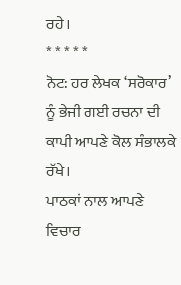ਰਹੇ।
* * * * *
ਨੋਟ: ਹਰ ਲੇਖਕ ‘ਸਰੋਕਾਰ’ ਨੂੰ ਭੇਜੀ ਗਈ ਰਚਨਾ ਦੀ ਕਾਪੀ ਆਪਣੇ ਕੋਲ ਸੰਭਾਲਕੇ ਰੱਖੇ।
ਪਾਠਕਾਂ ਨਾਲ ਆਪਣੇ ਵਿਚਾਰ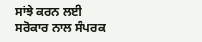ਸਾਂਝੇ ਕਰਨ ਲਈ ਸਰੋਕਾਰ ਨਾਲ ਸੰਪਰਕ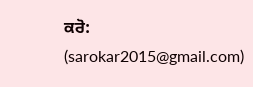ਕਰੋ: (sarokar2015@gmail.com)